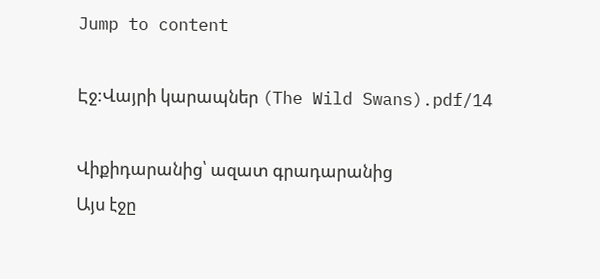Jump to content

Էջ:Վայրի կարապներ (The Wild Swans).pdf/14

Վիքիդարանից՝ ազատ գրադարանից
Այս էջը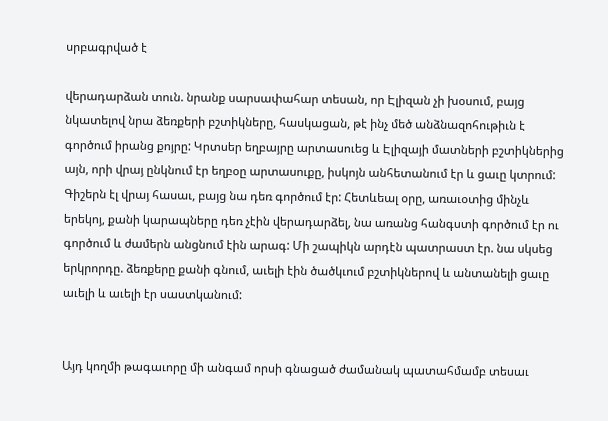սրբագրված է

վերադարձան տուն. նրանք սարսափահար տեսան, որ Էլիզան չի խօսում, բայց նկատելով նրա ձեռքերի բշտիկները, հասկացան, թէ ինչ մեծ անձնազոհութիւն է գործում իրանց քոյրը: Կրտսեր եղբայրը արտասուեց և Էլիզայի մատների բշտիկներից այն, որի վրայ ընկնում էր եղբօը արտասուքը, իսկոյն անհետանում էր և ցաւը կտրում: Գիշերն էլ վրայ հասաւ, բայց նա դեռ գործում էր: Հետևեալ օրը, առաւօտից մինչև երեկոյ, քանի կարապները դեռ չէին վերադարձել, նա առանց հանգստի գործում էր ու գործում և ժամերն անցնում էին արագ: Մի շապիկն արդէն պատրաստ էր. նա սկսեց երկրորդը. ձեռքերը քանի գնում, աւելի էին ծածկւում բշտիկներով և անտանելի ցաւը աւելի և աւելի էր սաստկանում:


Այդ կողմի թագաւորը մի անգամ որսի գնացած ժամանակ պատահմամբ տեսաւ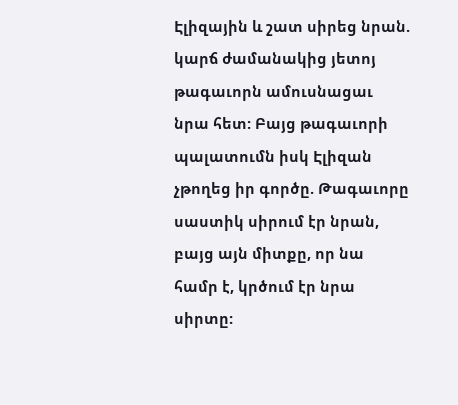Էլիզային և շատ սիրեց նրան. կարճ ժամանակից յետոյ թագաւորն ամուսնացաւ նրա հետ: Բայց թագաւորի պալատումն իսկ Էլիզան չթողեց իր գործը. Թագաւորը սաստիկ սիրում էր նրան, բայց այն միտքը, որ նա համր է, կրծում էր նրա սիրտը: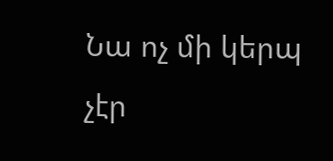Նա ոչ մի կերպ չէր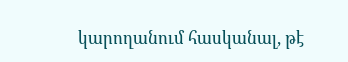կարողանում հասկանալ, թէ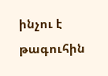ինչու է թագուհին